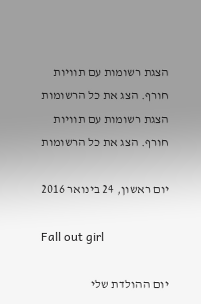הצגת רשומות עם תוויות חורף. הצג את כל הרשומות
הצגת רשומות עם תוויות חורף. הצג את כל הרשומות

יום ראשון, 24 בינואר 2016

Fall out girl

יום ההולדת שלי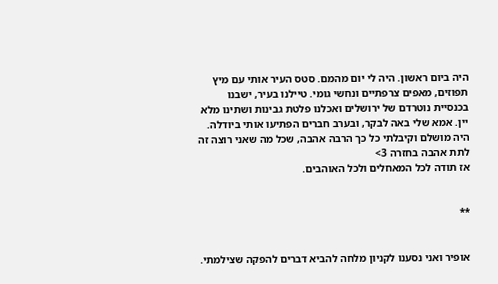היה ביום ראשון. היה לי יום מהמם. סטס העיר אותי עם מיץ תפוזים, מאפים צרפתיים ונחשי גומי. טיילנו בעיר, ישבנו בכנסיית נוטרדם של ירושלים ואכלנו פלטת גבינות ושתינו מלא יין. אמא שלי באה לבקר, ובערב חברים הפתיעו אותי ביודלה. היה מושלם וקיבלתי כל כך הרבה אהבה, שכל מה שאני רוצה זה לתת אהבה בחזרה 3>
אז תודה לכל המאחלים ולכל האוהבים.


**


אופיר ואני נסענו לקניון מלחה להביא דברים להפקה שצילמתי.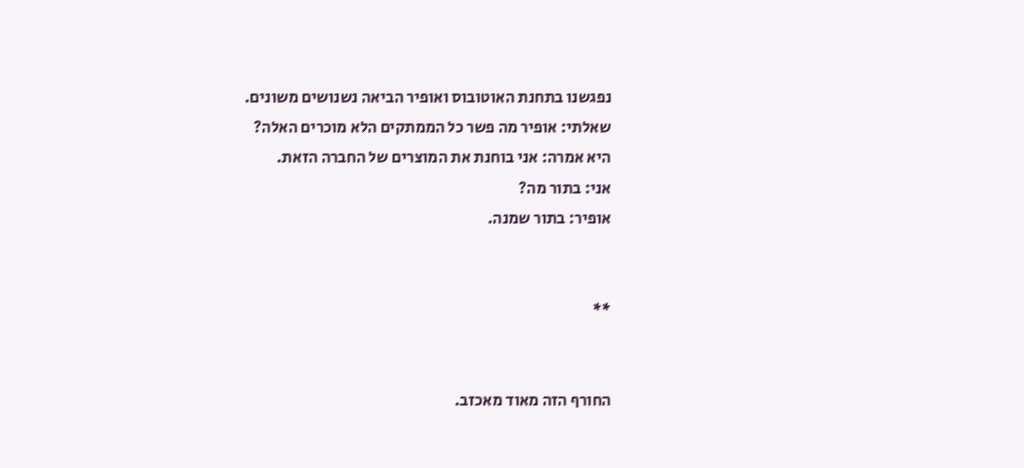נפגשנו בתחנת האוטובוס ואופיר הביאה נשנושים משונים.
שאלתי: אופיר מה פשר כל הממתקים הלא מוכרים האלה?
היא אמרה: אני בוחנת את המוצרים של החברה הזאת.
אני: בתור מה?
אופיר: בתור שמנה.


**


החורף הזה מאוד מאכזב.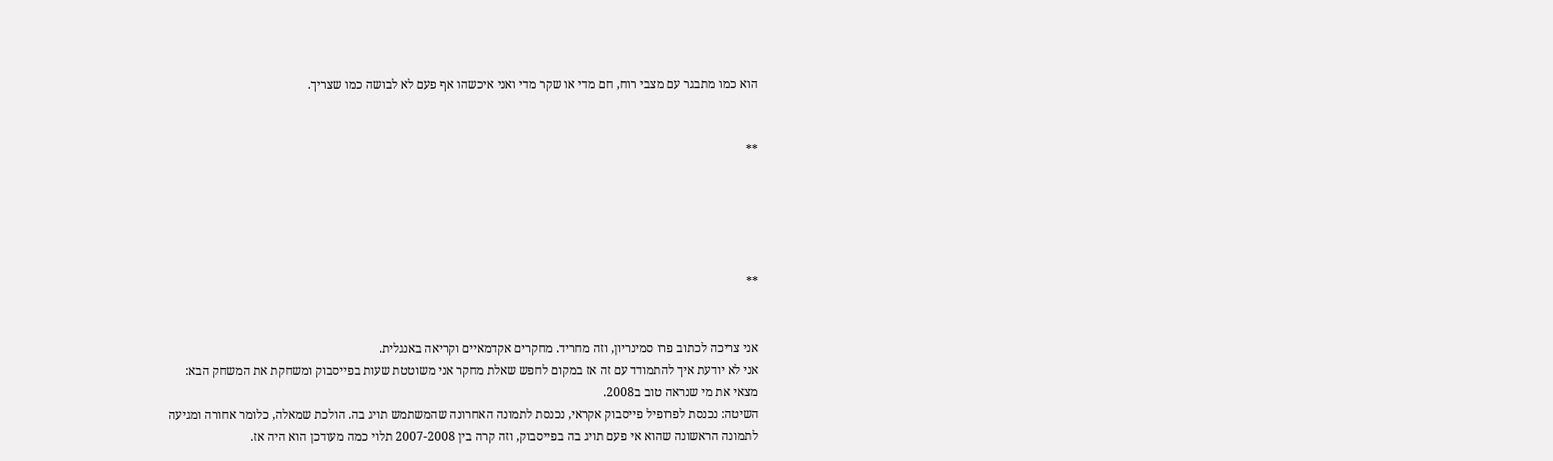הוא כמו מתבגר עם מצבי רוח, חם מדי או שקר מדי ואני איכשהו אף פעם לא לבושה כמו שצריך.


**





**


אני צריכה לכתוב פרו סמינריון, וזה מחריד. מחקרים אקדמאיים וקריאה באנגלית.
אני לא יודעת איך להתמודד עם זה אז במקום לחפש שאלת מחקר אני משוטטת שעות בפייסבוק ומשחקת את המשחק הבא:
מצאי את מי שנראה טוב ב2008.
השיטה: נכנסת לפרופיל פייסבוק אקראי, נכנסת לתמונה האחרונה שהמשתמש תויג בה. הולכת שמאלה, כלומר אחורה ומגיעה לתמונה הראשונה שהוא אי פעם תויג בה בפייסבוק, וזה קרה בין 2007-2008 תלוי כמה מעודכן הוא היה אז.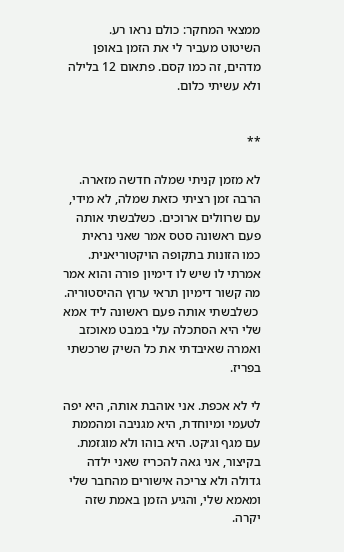ממצאי המחקר: כולם נראו רע.
השיטוט מעביר לי את הזמן באופן מדהים, זה כמו קסם. פתאום 12 בלילה ולא עשיתי כלום.


**

לא מזמן קניתי שמלה חדשה מזארה. הרבה זמן רציתי כזאת שמלה, לא מידי, עם שרוולים ארוכים. כשלבשתי אותה פעם ראשונה סטס אמר שאני נראית כמו הזונות בתקופה הויקטוריאנית. אמרתי לו שיש לו דימיון פורה והוא אמר מה קשור דימיון תראי ערוץ ההיסטוריה.
 כשלבשתי אותה פעם ראשונה ליד אמא שלי היא הסתכלה עלי במבט מאוכזב ואמרה שאיבדתי את כל השיק שרכשתי בפריז.

לי לא אכפת. אני אוהבת אותה, היא יפה לטעמי ומיוחדת, היא מגניבה ומהממת עם מגף וג׳קט. היא בוהו ולא מוגזמת.
בקיצור, אני גאה להכריז שאני ילדה גדולה ולא צריכה אישורים מהחבר שלי ומאמא שלי, והגיע הזמן באמת שזה יקרה.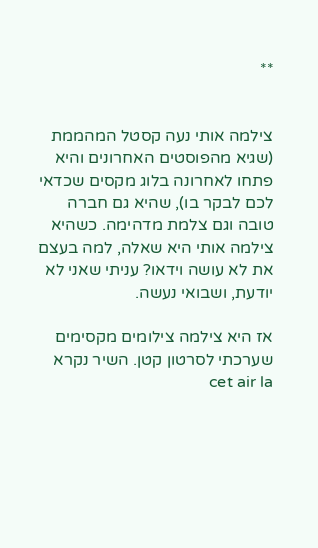**


צילמה אותי נעה קסטל המהממת (שגיא מהפוסטים האחרונים והיא פתחו לאחרונה בלוג מקסים שכדאי לכם לבקר בו), שהיא גם חברה טובה וגם צלמת מדהימה. כשהיא צילמה אותי היא שאלה, למה בעצם את לא עושה וידאו? עניתי שאני לא יודעת, ושבואי נעשה.

אז היא צילמה צילומים מקסימים שערכתי לסרטון קטן. השיר נקרא  cet air la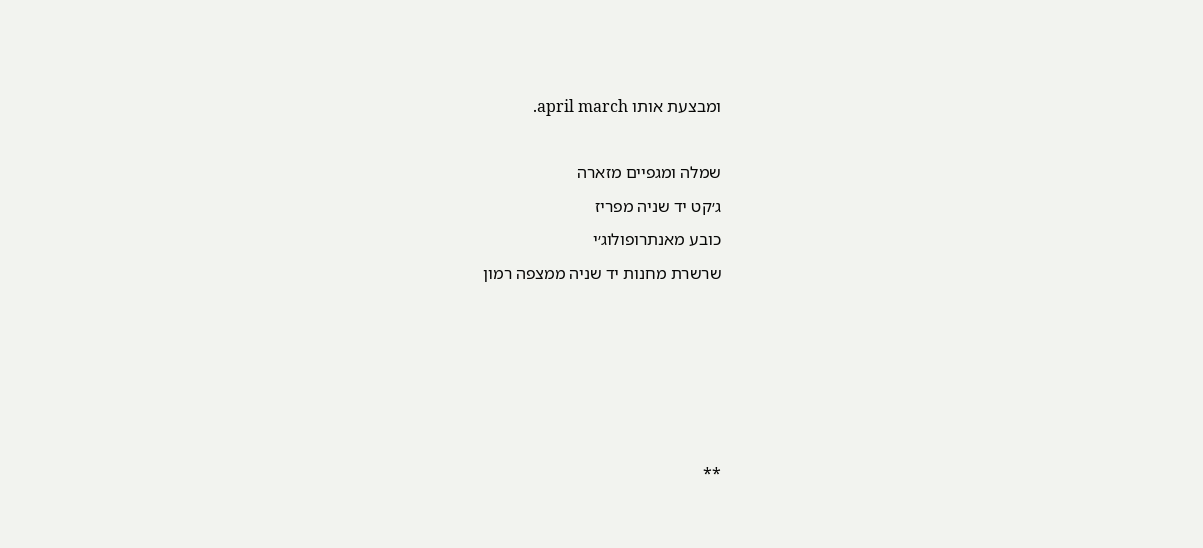ומבצעת אותו april march.

שמלה ומגפיים מזארה
ג׳קט יד שניה מפריז
כובע מאנתרופולוג׳י
שרשרת מחנות יד שניה ממצפה רמון





**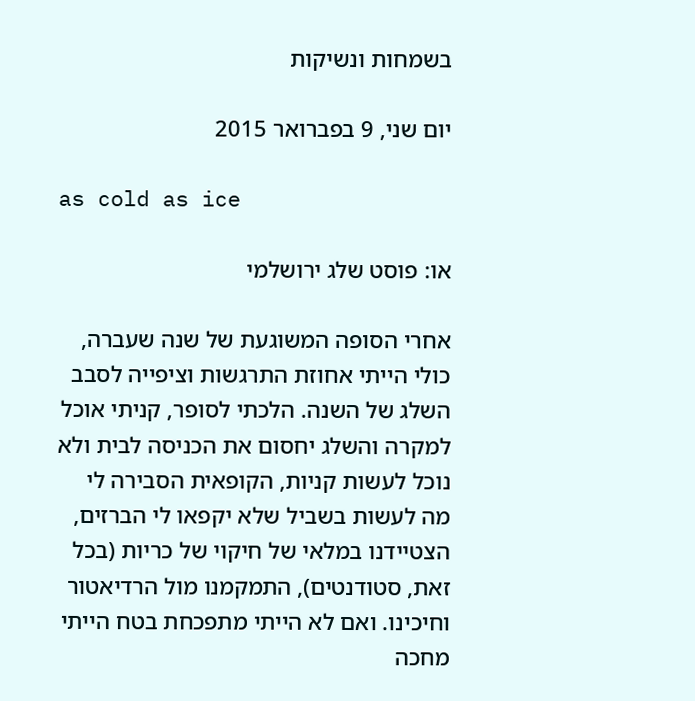בשמחות ונשיקות

יום שני, 9 בפברואר 2015

as cold as ice

או: פוסט שלג ירושלמי

אחרי הסופה המשוגעת של שנה שעברה, כולי הייתי אחוזת התרגשות וציפייה לסבב השלג של השנה. הלכתי לסופר, קניתי אוכל למקרה והשלג יחסום את הכניסה לבית ולא נוכל לעשות קניות, הקופאית הסבירה לי מה לעשות בשביל שלא יקפאו לי הברזים, הצטיידנו במלאי של חיקוי של כריות (בכל זאת, סטודנטים), התמקמנו מול הרדיאטור וחיכינו. ואם לא הייתי מתפכחת בטח הייתי מחכה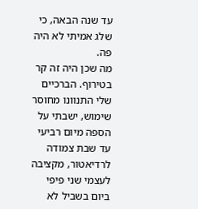עד שנה הבאה, כי שלג אמיתי לא היה פה.
מה שכן היה זה קר בטירוף. הברכיים שלי התנוונו מחוסר שימוש, ישבתי על הספה מיום רביעי עד שבת צמודה לרדיאטור, מקציבה לעצמי שני פיפי ביום בשביל לא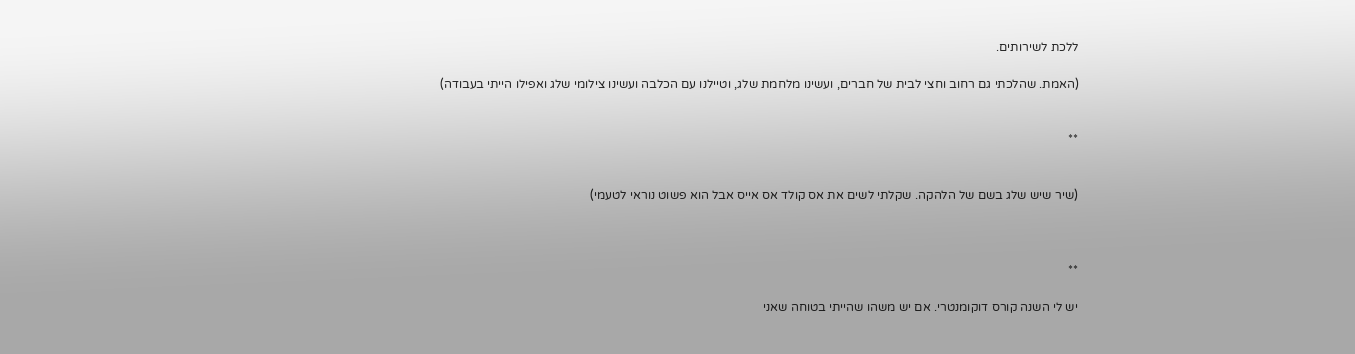ללכת לשירותים.

(האמת. שהלכתי גם רחוב וחצי לבית של חברים, ועשינו מלחמת שלג, וטיילנו עם הכלבה ועשינו צילומי שלג ואפילו הייתי בעבודה)


**


(שיר שיש שלג בשם של הלהקה. שקלתי לשים את אס קולד אס אייס אבל הוא פשוט נוראי לטעמי)



**

יש לי השנה קורס דוקומנטרי. אם יש משהו שהייתי בטוחה שאני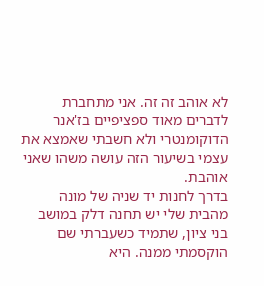לא אוהב זה זה. אני מתחברת לדברים מאוד ספציפיים בז'אנר הדוקומנטרי ולא חשבתי שאמצא את עצמי בשיעור הזה עושה משהו שאני אוהבת.
בדרך לחנות יד שניה של מונה מהבית שלי יש תחנה דלק במושב בני ציון, שתמיד כשעברתי שם הוקסמתי ממנה. היא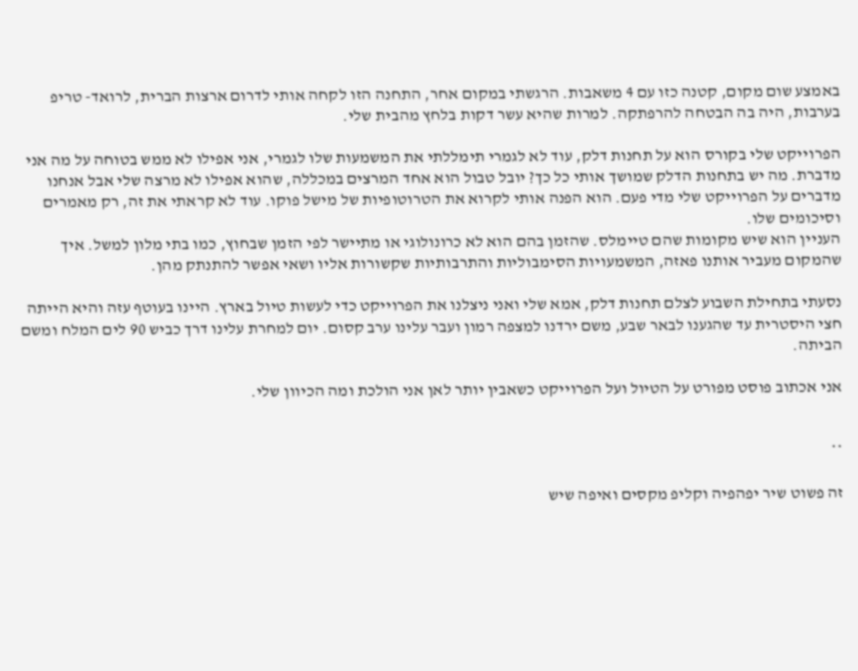באמצע שום מקום, קטנה כזו עם 4 משאבות. הרגשתי במקום אחר, התחנה הזו לקחה אותי לדרום ארצות הברית, לרואד- טריפ בערבות, היה בה הבטחה להרפתקה. למרות שהיא עשר דקות בלחץ מהבית שלי.

הפרוייקט שלי בקורס הוא על תחנות דלק, עוד לא לגמרי תימללתי את המשמעות שלו לגמרי, אני אפילו לא ממש בטוחה על מה אני מדברת. מה יש בתחנות הדלק שמושך אותי כל כך? יובל טבול הוא אחד המרצים במכללה, שהוא אפילו לא מרצה שלי אבל אנחנו מדברים על הפרוייקט שלי מדי פעם. הוא הפנה אותי לקרוא את הטרוטופיות של מישל פוקו. עוד לא קראתי את זה, רק מאמרים וסיכומים שלו.
העניין הוא שיש מקומות שהם טיימלס. שהזמן בהם הוא לא כרונולוגי או מתיישר לפי הזמן שבחוץ, כמו בתי מלון למשל. איך שהמקום מעביר אותנו פאזה, המשמעויות הסימבוליות והתרבותיות שקשורות אליו ושאי אפשר להתנתק מהן.

נסעתי בתחילת השבוע לצלם תחנות דלק, אמא שלי ואני ניצלנו את הפרוייקט כדי לעשות טיול בארץ. היינו בעוטף עזה והיא הייתה חצי היסטרית עד שהגענו לבאר שבע, משם ירדנו למצפה רמון ועבר עלינו ערב קסום. יום למחרת עלינו דרך כביש 90 לים המלח ומשם הביתה.

אני אכתוב פוסט מפורט על הטיול ועל הפרוייקט כשאבין יותר לאן אני הולכת ומה הכיוון שלי.


**

זה פשוט שיר יפהפיה וקליפ מקסים ואיפה שיש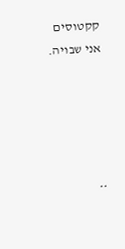קקטוסים אני שבויה.





**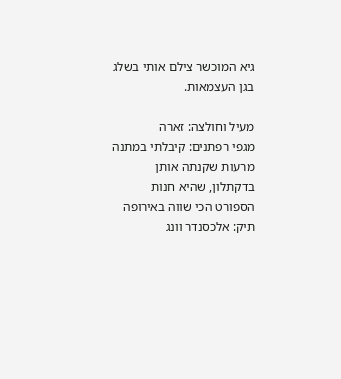גיא המוכשר צילם אותי בשלג בגן העצמאות.

מעיל וחולצה: זארה
מגפי רפתנים: קיבלתי במתנה מרעות שקנתה אותן בדקתלון, שהיא חנות הספורט הכי שווה באירופה
תיק: אלכסנדר וונג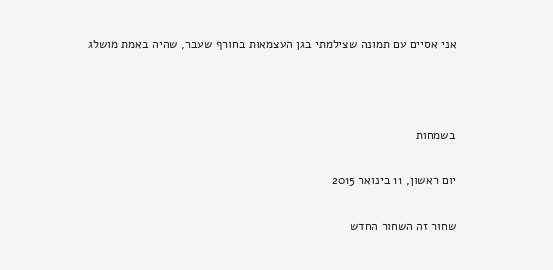אני אסיים עם תמונה שצילמתי בגן העצמאות בחורף שעבר, שהיה באמת מושלג



בשמחות

יום ראשון, 11 בינואר 2015

שחור זה השחור החדש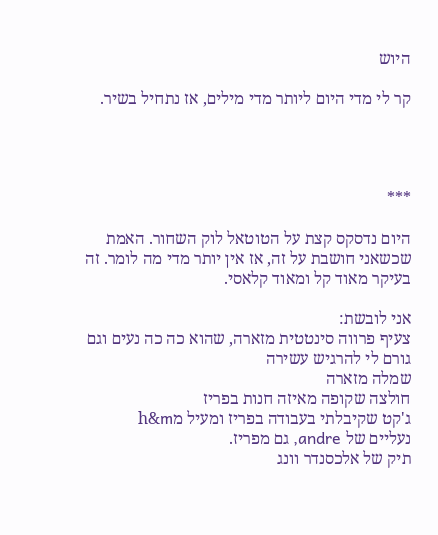היוש

קר לי מדי היום ליותר מדי מילים, אז נתחיל בשיר.




***

היום נדסקס קצת על הטוטאל לוק השחור. האמת שכשאני חושבת על זה, אז אין יותר מדי מה לומר. זה בעיקר מאוד קל ומאוד קלאסי.

אני לובשת:
צעיף פרווה סינטטית מזארה, שהוא כה כה נעים וגם גורם לי להרגיש עשירה
שמלה מזארה
חולצה שקופה מאיזה חנות בפריז
ג'קט שקיבלתי בעבודה בפריז ומעיל מh&m
נעליים של andre, גם מפריז.
תיק של אלכסנדר וונג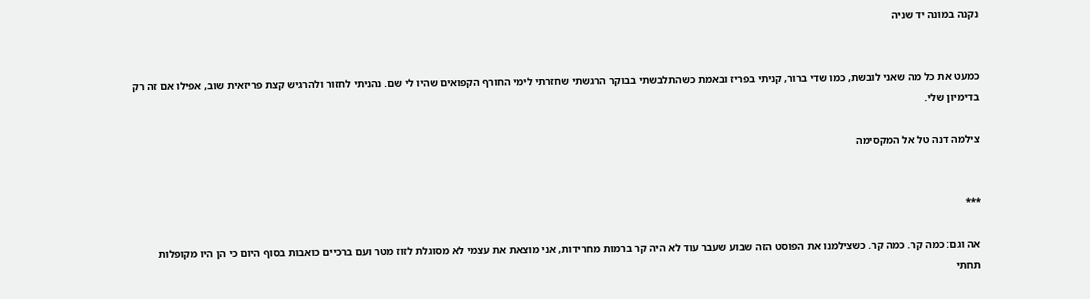נקנה במונה יד שניה


כמעט את כל מה שאני לובשת, כמו שדי ברור, קניתי בפריז ובאמת כשהתלבשתי בבוקר הרגשתי שחזרתי לימי החורף הקפואים שהיו לי שם. נהניתי לחזור ולהרגיש קצת פריזאית שוב, אפילו אם זה רק בדימיון שלי.

צילמה דנה טל אל המקסימה


***

אה וגם: כמה קר. כמה קר. כשצילמנו את הפוסט הזה שבוע שעבר עוד לא היה קר ברמות מחרידות, אני מוצאת את עצמי לא מסוגלת לזוז מטר ועם ברכיים כואבות בסוף היום כי הן היו מקופלות תחתי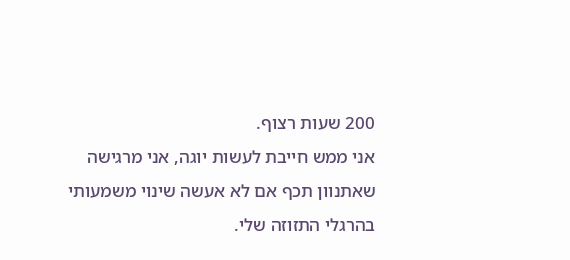200 שעות רצוף.
אני ממש חייבת לעשות יוגה, אני מרגישה שאתנוון תכף אם לא אעשה שינוי משמעותי בהרגלי התזוזה שלי.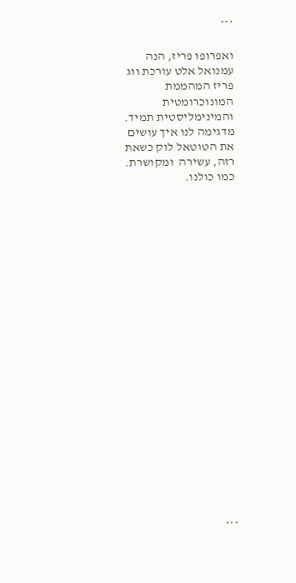***

ואפרופו פריז, הנה עמנואל אלט עורכת ווג פריז המהממת המונוכרומטית והמינימליסטית תמיד. מדגימה לנו איך עושים את הטוטאל לוק כשאת רזה, עשירה  ומקושרת. כמו כולנו.






















***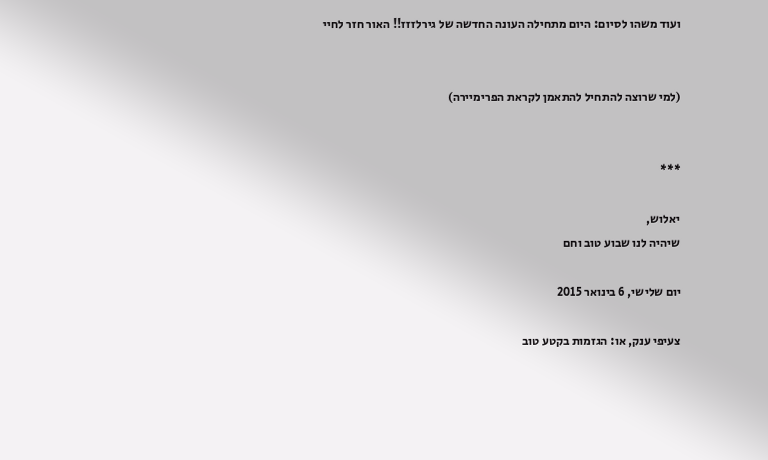ועוד משהו לסיום: היום מתחילה העונה החדשה של גירלזזז!! האור חזר לחיי


(למי שרוצה להתחיל להתאמן לקראת הפרימיירה)


***

יאלוש,
שיהיה לנו שבוע טוב וחם

יום שלישי, 6 בינואר 2015

צעיפי ענק, או: הגזמות בקטע טוב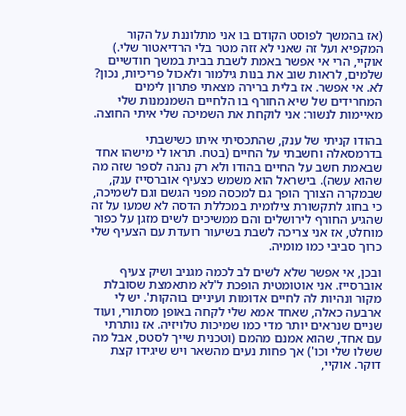(אז בהמשך לפוסט הקודם בו אני מתלוננת על הקור המקפיא ועל זה שאני לא זזה מטר בלי הרדיאטור שלי.)
אוקיי, הרי אי אפשר באמת לשבת בבית במשך חודשיים שלמים, לראות שוב את בנות גילמור ולאכול פריכיות, נכון?
לא. אי אפשר. אז בלית ברירה מצאתי פתרון לימים המחרידים של שיא החורף בו הלחיים השמנמנות שלי מאיימות לנשור: אני לוקחת את השמיכה שלי איתי החוצה.

בהודו קניתי של ענק, שהתכסיתי איתו כשישבתי בדרמסאלה וחשבתי על החיים (בטח. תראו לי מישהו אחד שבאמת חשב על החיים בהודו ולא רק נהנה לספר שזה מה שהוא עשה). בישראל הוא משמש כצעיף אוברסייז ענק, שבמקרה הצורך הופך גם למכסה מפני הגשם וגם לשמיכה, כי בחוג לתקשורת צילומית במכללת הדסה לא שמעו על זה שהגיע החורף לירושלים והם ממשיכים לשים מזגן על כפור מוחלט, אז אני צריכה לשבת בשיעור רועדת עם הצעיף שלי כרוך סביבי כמו מומיה.

ובכן, אי אפשר שלא לשים לב לכמה מגניב ושיק צעיף אוברסייז. אני אוטומטית הופכת ל'לא מתאמצת שסובלת מקור ונהיות לה לחיים אדומות ועיניים בוהקות'. יש לי ארבעה כאלה, שאחד אמא שלי לקחה באופן מסתורי, ועוד שניים שנראים יותר מדי כמו שמיכות טלויזיה. אז נותרתי עם אחד, שהוא אמנם מהמם (וטכנית שייך לסטס, אבל מה ששלו שלי וכו') אך פחות נעים מהשאר ויש שיגידו קצת דוקר. אוקיי,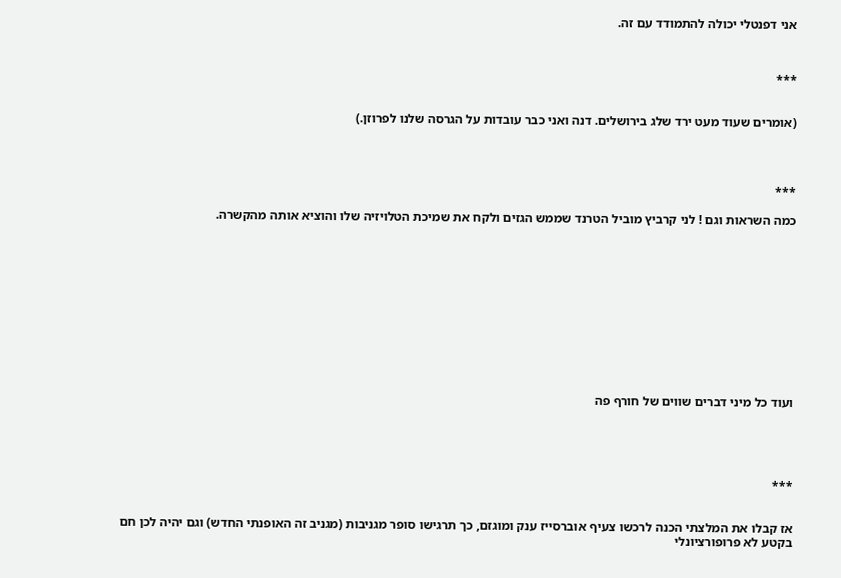אני דפנטלי יכולה להתמודד עם זה.



***


(אומרים שעוד מעט ירד שלג בירושלים. דנה ואני כבר עובדות על הגרסה שלנו לפרוזן.)




***

כמה השראות וגם ! לני קרביץ מוביל הטרנד שממש הגזים ולקח את שמיכת הטלויזיה שלו והוציא אותה מהקשרה.












ועוד כל מיני דברים שווים של חורף פה





***


אז קבלו את המלצתי הכנה לרכשו צעיף אוברסייז ענק ומוגזם, כך תרגישו סופר מגניבות (מגניב זה האופנתי החדש) וגם יהיה לכן חם בקטע לא פרופורציונלי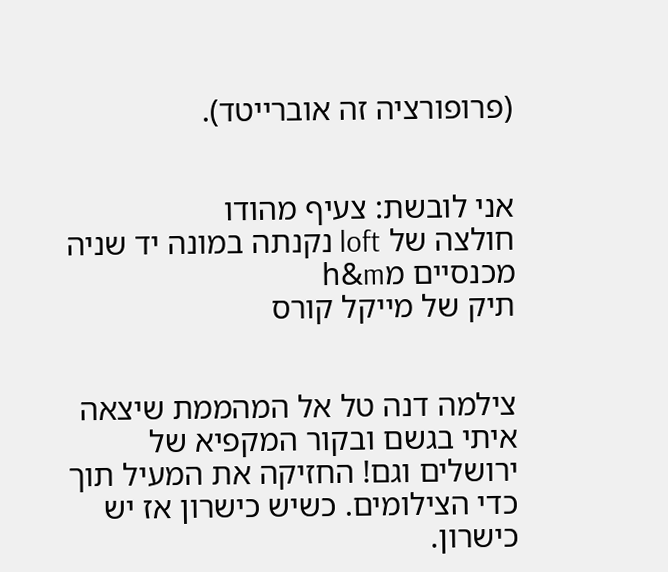(פרופורציה זה אוברייטד).


אני לובשת: צעיף מהודו
חולצה של loft נקנתה במונה יד שניה
מכנסיים מh&m
תיק של מייקל קורס


צילמה דנה טל אל המהממת שיצאה איתי בגשם ובקור המקפיא של ירושלים וגם! החזיקה את המעיל תוך כדי הצילומים. כשיש כישרון אז יש כישרון.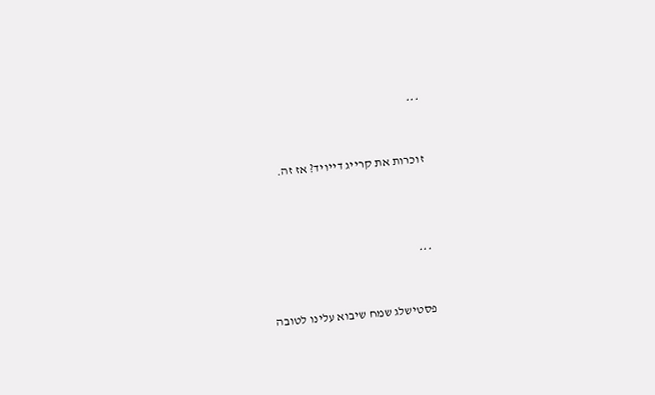***


זוכרות את קרייג דייויד? אז זה.




***


פסטישלג שמח שיבוא עלינו לטובה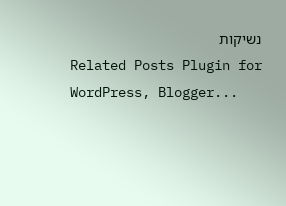נשיקות
Related Posts Plugin for WordPress, Blogger...